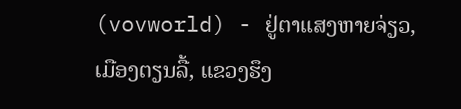(vovworld) - ຢູ່ຕາແສງຫາຍຈ່ຽວ, ເມືອງຕຽນລື້, ແຂວງຮຶງ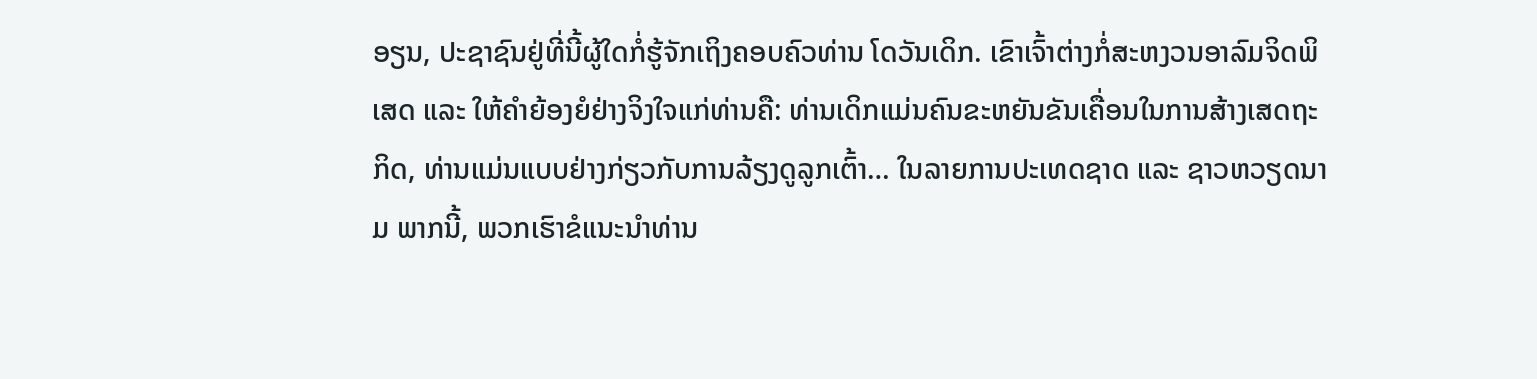ອຽນ, ປະຊາຊົນຢູ່ທີ່ນີ້ຜູ້ໃດກໍ່ຮູ້ຈັກເຖິງຄອບຄົວທ່ານ ໂດວັນເດິກ. ເຂົາເຈົ້າຕ່າງກໍ່ສະຫງວນອາລົມຈິດພິເສດ ແລະ ໃຫ້ຄຳຍ້ອງຍໍຢ່າງຈິງໃຈແກ່ທ່ານຄື: ທ່ານເດິກແມ່ນຄົນຂະຫຍັນຂັນເຄື່ອນໃນການສ້າງເສດຖະກິດ, ທ່ານແມ່ນແບບຢ່າງກ່ຽວກັບການລ້ຽງດູລູກເຕົ້າ… ໃນລາຍການປະເທດຊາດ ແລະ ຊາວຫວຽດນາມ ພາກນີ້, ພວກເຮົາຂໍແນະນຳທ່ານ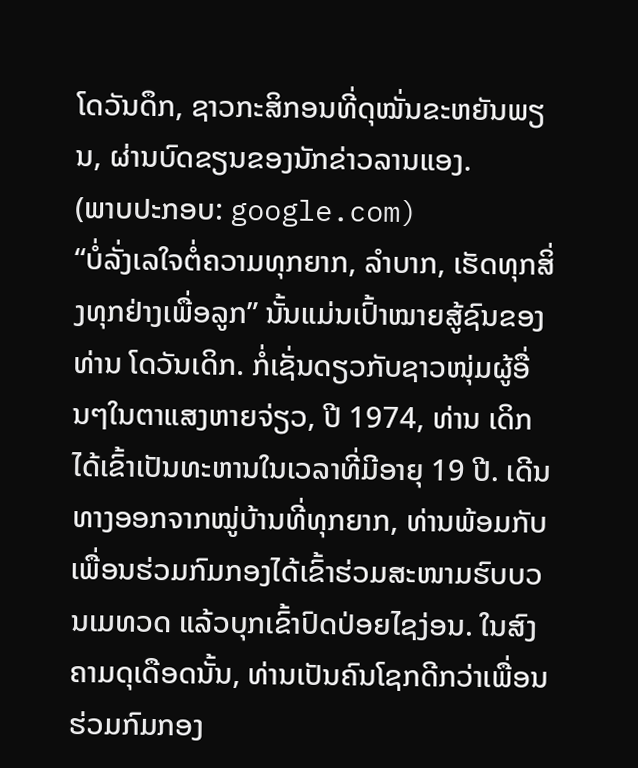ໂດວັນດຶກ, ຊາວກະສິກອນທີ່ດຸໝັ່ນຂະຫຍັນພຽນ, ຜ່ານບົດຂຽນຂອງນັກຂ່າວລານແອງ.
(ພາບປະກອບ: google.com)
“ບໍ່ລັ່ງເລໃຈຕໍ່ຄວາມທຸກຍາກ, ລຳບາກ, ເຮັດທຸກສິ່ງທຸກຢ່າງເພື່ອລູກ” ນັ້ນແມ່ນເປົ້າໝາຍສູ້ຊົນຂອງທ່ານ ໂດວັນເດິກ. ກໍ່ເຊັ່ນດຽວກັບຊາວໜຸ່ມຜູ້ອື່ນໆໃນຕາແສງຫາຍຈ່ຽວ, ປີ 1974, ທ່ານ ເດິກ ໄດ້ເຂົ້າເປັນທະຫານໃນເວລາທີ່ມີອາຍຸ 19 ປີ. ເດີນທາງອອກຈາກໝູ່ບ້ານທີ່ທຸກຍາກ, ທ່ານພ້ອມກັບເພື່ອນຮ່ວມກົມກອງໄດ້ເຂົ້າຮ່ວມສະໜາມຮົບບວນເມທວດ ແລ້ວບຸກເຂົ້າປົດປ່ອຍໄຊງ່ອນ. ໃນສົງຄາມດຸເດືອດນັ້ນ, ທ່ານເປັນຄົນໂຊກດີກວ່າເພື່ອນຮ່ວມກົມກອງ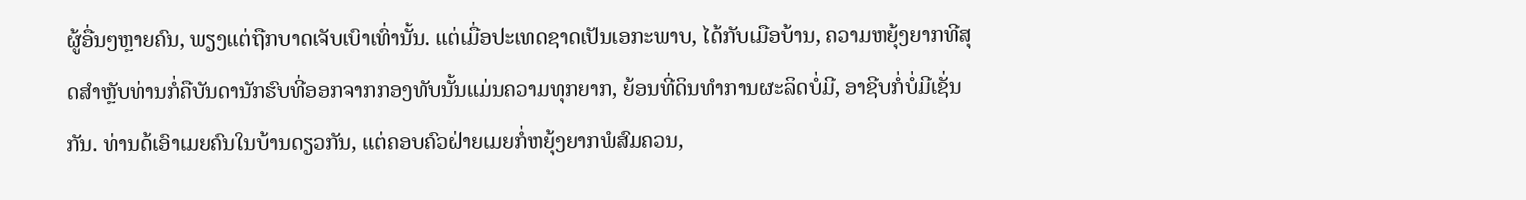ຜູ້ອື່ນໆຫຼາຍຄົນ, ພຽງແຕ່ຖືກບາດເຈັບເບົາເທົ່ານັ້ນ. ແຕ່ເມື່ອປະເທດຊາດເປັນເອກະພາບ, ໄດ້ກັບເມືອບ້ານ, ຄວາມຫຍຸ້ງຍາກທີສຸດສຳຫຼັບທ່ານກໍ່ຄືບັນດານັກຮົບທີ່ອອກຈາກກອງທັບນັ້ນແມ່ນຄວາມທຸກຍາກ, ຍ້ອນທີ່ດິນທຳການຜະລິດບໍ່ມີ, ອາຊີບກໍ່ບໍ່ມີເຊັ່ນກັນ. ທ່ານດ້ເອົາເມຍຄົນໃນບ້ານດຽວກັນ, ແຕ່ຄອບຄົວຝ່າຍເມຍກໍ່ຫຍຸ້ງຍາກພໍສົມຄວນ,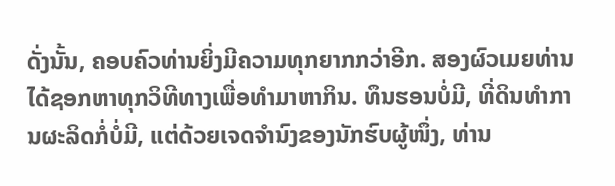ດັ່ງນັ້ນ, ຄອບຄົວທ່ານຍິ່ງມີຄວາມທຸກຍາກກວ່າອີກ. ສອງຜົວເມຍທ່ານໄດ້ຊອກຫາທຸກວິທີທາງເພື່ອທຳມາຫາກິນ. ທຶນຮອນບໍ່ມີ, ທີ່ດິນທຳການຜະລິດກໍ່ບໍ່ມີ, ແຕ່ດ້ວຍເຈດຈຳນົງຂອງນັກຮົບຜູ້ໜຶ່ງ, ທ່ານ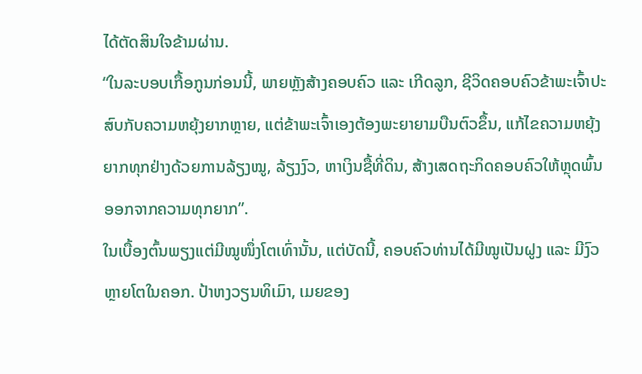ໄດ້ຕັດສິນໃຈຂ້າມຜ່ານ.
“ໃນລະບອບເກື້ອກູນກ່ອນນີ້, ພາຍຫຼັງສ້າງຄອບຄົວ ແລະ ເກີດລູກ, ຊີວິດຄອບຄົວຂ້າພະເຈົ້າປະສົບກັບຄວາມຫຍຸ້ງຍາກຫຼາຍ, ແຕ່ຂ້າພະເຈົ້າເອງຕ້ອງພະຍາຍາມບືນຕົວຂຶ້ນ, ແກ້ໄຂຄວາມຫຍຸ້ງຍາກທຸກຢ່າງດ້ວຍການລ້ຽງໝູ, ລ້ຽງງົວ, ຫາເງິນຊື້ທີ່ດິນ, ສ້າງເສດຖະກິດຄອບຄົວໃຫ້ຫຼຸດພົ້ນອອກຈາກຄວາມທຸກຍາກ”.
ໃນເບື້ອງຕົ້ນພຽງແຕ່ມີໝູໜຶ່ງໂຕເທົ່ານັ້ນ, ແຕ່ບັດນີ້, ຄອບຄົວທ່ານໄດ້ມີໝູເປັນຝູງ ແລະ ມີງົວຫຼາຍໂຕໃນຄອກ. ປ້າຫງວຽນທິເມົາ, ເມຍຂອງ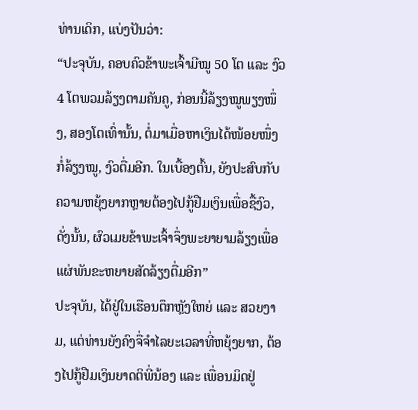ທ່ານເດິກ, ແບ່ງປັນວ່າ:
“ປະຈຸບັນ, ຄອບຄົວຂ້າພະເຈົ້າມີໝູ 50 ໂຕ ແລະ ງົວ 4 ໂຕພວມລ້ຽງຕາມຄັນຄູ, ກ່ອນນີ້ລ້ຽງໝູພຽງໜຶ່ງ, ສອງໂຕເທົ່ານັ້ນ, ຕໍ່ມາເມື່ອຫາເງິນໄດ້ໜ້ອຍໜຶ່ງກໍ່ລ້ຽງໝູ, ງົວຕື່ມອີກ. ໃນເບື້ອງຕົ້ນ, ຍັງປະສົບກັບຄວາມຫຍຸ້ງຍາກຫຼາຍຕ້ອງໄປກູ້ຢືມເງິນເພື່ອຊື້ງົວ, ດັ່ງນັ້ນ, ຜົວເມຍຂ້າພະເຈົ້າຈຶ່ງພະຍາຍາມລ້ຽງເພື່ອແຜ່ພັນຂະຫຍາຍສັດລ້ຽງຕື່ມອີກ”
ປະຈຸບັນ, ໄດ້ຢູ່ໃນເຮືອນຕຶກຫຼັງໃຫຍ່ ແລະ ສວຍງາມ, ແຕ່ທ່ານຍັງຄົງຈື່ຈຳໄລຍະເວລາທີ່ຫຍຸ້ງຍາກ, ຕ້ອງໄປກູ້ຢືມເງິນຍາດຕິພີ່ນ້ອງ ແລະ ເພື່ອນມິດຢູ່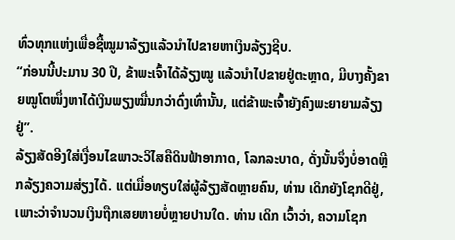ທົ່ວທຸກແຫ່ງເພື່ອຊື້ໝູມາລ້ຽງແລ້ວນຳໄປຂາຍຫາເງິນລ້ຽງຊີບ.
“ກ່ອນນີ້ປະມານ 30 ປີ, ຂ້າພະເຈົ້າໄດ້ລ້ຽງໝູ ແລ້ວນຳໄປຂາຍຢູ່ຕະຫຼາດ, ມີບາງຄັ້ງຂາຍໝູໂຕໜຶ່ງຫາໄດ້ເງິນພຽງໝື່ນກວ່າດົ່ງເທົ່ານັ້ນ, ແຕ່ຂ້າພະເຈົ້າຍັງຄົງພະຍາຍາມລ້ຽງຢູ່”.
ລ້ຽງສັດອີງໃສ່ເງື່ອນໄຂພາວະວິໄສຄືດິນຟ້າອາກາດ, ໂລກລະບາດ, ດັ່ງນັ້ນຈຶ່ງບໍ່ອາດຫຼີກລ້ຽງຄວາມສ່ຽງໄດ້. ແຕ່ເມື່ອທຽບໃສ່ຜູ້ລ້ຽງສັດຫຼາຍຄົນ, ທ່ານ ເດິກຍັງໂຊກດີຢູ່, ເພາະວ່າຈຳນວນເງິນຖືກເສຍຫາຍບໍ່ຫຼາຍປານໃດ. ທ່ານ ເດິກ ເວົ້າວ່າ, ຄວາມໂຊກ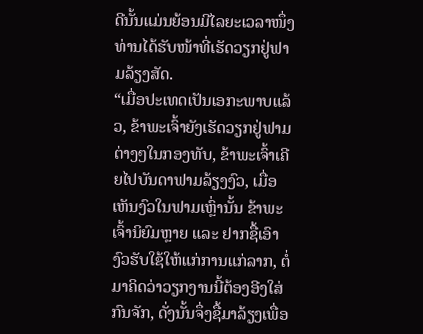ດີນັ້ນແມ່ນຍ້ອນມີໄລຍະເວລາໜຶ່ງທ່ານໄດ້ຮັບໜ້າທີ່ເຮັດວຽກຢູ່ຟາມລ້ຽງສັດ.
“ເມື່ອປະເທດເປັນເອກະພາບແລ້ວ, ຂ້າພະເຈົ້າຍັງເຮັດວຽກຢູ່ຟາມຕ່າງໆໃນກອງທັບ, ຂ້າພະເຈົ້າເຄີຍໄປບັນດາຟາມລ້ຽງງົວ, ເມື່ອເຫັນງົວໃນຟາມເຫຼົ່ານັ້ນ ຂ້າພະເຈົ້ານິຍົມຫຼາຍ ແລະ ຢາກຊື້ເອົາງົວຮັບໃຊ້ໃຫ້ແກ່ການແກ່ລາກ, ຕໍ່ມາຄິດວ່າວຽກງານນີ້ຕ້ອງອີງໃສ່ກົນຈັກ, ດັ່ງນັ້ນຈຶ່ງຊື້ມາລ້ຽງເພື່ອ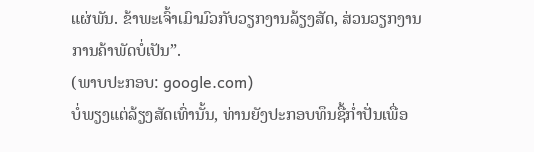ແຜ່ພັນ. ຂ້າພະເຈົ້າເມົາມົວກັບວຽກງານລ້ຽງສັດ, ສ່ວນວຽກງານການຄ້າພັດບໍ່ເປັນ”.
(ພາບປະກອບ: google.com)
ບໍ່ພຽງແຕ່ລ້ຽງສັດເທົ່ານັ້ນ, ທ່ານຍັງປະກອບທຶນຊື້ກ່ຳປັ່ນເພື່ອ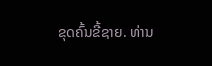ຂຸດຄົ້ນຂີ້ຊາຍ. ທ່ານ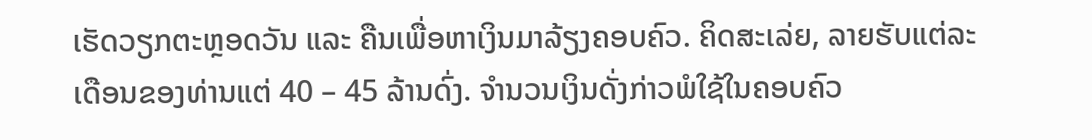ເຮັດວຽກຕະຫຼອດວັນ ແລະ ຄືນເພື່ອຫາເງິນມາລ້ຽງຄອບຄົວ. ຄິດສະເລ່ຍ, ລາຍຮັບແຕ່ລະເດືອນຂອງທ່ານແຕ່ 40 – 45 ລ້ານດົ່ງ. ຈຳນວນເງິນດັ່ງກ່າວພໍໃຊ້ໃນຄອບຄົວ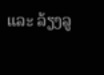ແລະ ລ້ຽງລູ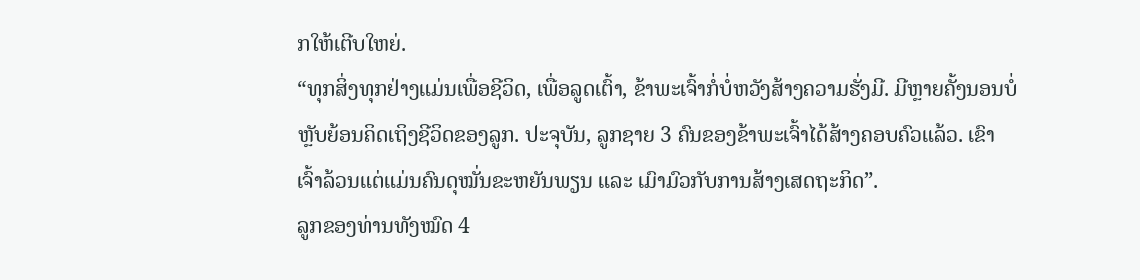ກໃຫ້ເຕີບໃຫຍ່.
“ທຸກສິ່ງທຸກຢ່າງແມ່ນເພື່ອຊີວິດ, ເພື່ອລູດເຕົ້າ, ຂ້າພະເຈົ້າກໍ່ບໍ່ຫວັງສ້າງຄວາມຮັ່ງມີ. ມີຫຼາຍຄັ້ງນອນບໍ່ຫຼັບຍ້ອນຄິດເຖິງຊີວິດຂອງລູກ. ປະຈຸບັນ, ລູກຊາຍ 3 ຄົນຂອງຂ້າພະເຈົ້າໄດ້ສ້າງຄອບຄົວແລ້ວ. ເຂົາເຈົ້າລ້ວນແຕ່ແມ່ນຄົນດຸໝັ່ນຂະຫຍັນພຽນ ແລະ ເມົາມົວກັບການສ້າງເສດຖະກິດ”.
ລູກຂອງທ່ານທັງໝົດ 4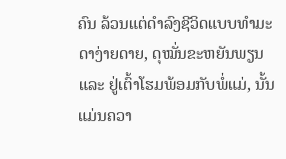ຄົນ ລ້ວນແຕ່ດຳລົງຊີວິດແບບທຳມະດາງ່າຍດາຍ, ດຸໝັ່ນຂະຫຍັນພຽນ ແລະ ຢູ່ເຕົ້າໂຮມພ້ອມກັບພໍ່ແມ່, ນັ້ນແມ່ນຄວາ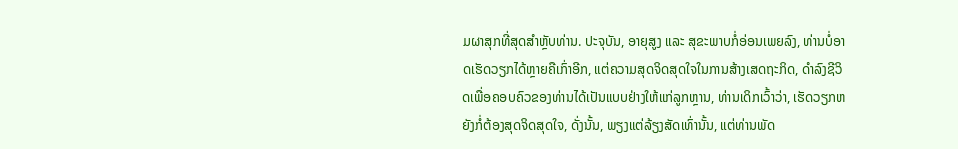ມຜາສຸກທີ່ສຸດສຳຫຼັບທ່ານ. ປະຈຸບັນ, ອາຍຸສູງ ແລະ ສຸຂະພາບກໍ່ອ່ອນເພຍລົງ, ທ່ານບໍ່ອາດເຮັດວຽກໄດ້ຫຼາຍຄືເກົ່າອີກ, ແຕ່ຄວາມສຸດຈິດສຸດໃຈໃນການສ້າງເສດຖະກິດ, ດຳລົງຊີວິດເພື່ອຄອບຄົວຂອງທ່ານໄດ້ເປັນແບບຢ່າງໃຫ້ແກ່ລູກຫຼານ, ທ່ານເດິກເວົ້າວ່າ, ເຮັດວຽກຫຍັງກໍ່ຕ້ອງສຸດຈິດສຸດໃຈ, ດັ່ງນັ້ນ, ພຽງແຕ່ລ້ຽງສັດເທົ່ານັ້ນ, ແຕ່ທ່ານພັດ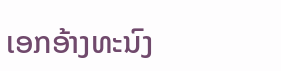ເອກອ້າງທະນົງ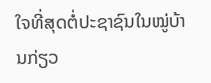ໃຈທີ່ສຸດຕໍ່ປະຊາຊົນໃນໝູ່ບ້ານກ່ຽວ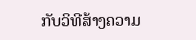ກັບວິທີສ້າງຄວາມ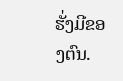ຮັ່ງມີຂອງຕົນ.